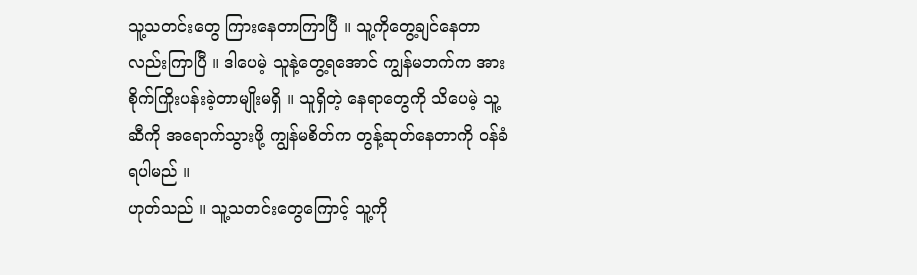သူ့သတင်းတွေ ကြားနေတာကြာပြီ ။ သူ့ကိုတွေ့ချင်နေတာလည်းကြာပြီ ။ ဒါပေမဲ့ သူနဲ့တွေ့ရအောင် ကျွန်မဘက်က အားစိုက်ကြိုးပန်းခဲ့တာမျိုးမရှိ ။ သူရှိတဲ့ နေရာတွေကို သိပေမဲ့ သူ့ဆီကို အရောက်သွားဖို့ ကျွန်မစိတ်က တွန့်ဆုတ်နေတာကို ဝန်ခံရပါမည် ။
ဟုတ်သည် ။ သူ့သတင်းတွေကြောင့် သူ့ကို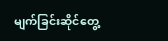မျက်ခြင်းဆိုင်တွေ့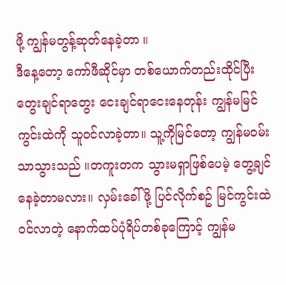ဖို့ ကျွန်မတွန့်ဆုတ်နေခဲ့တာ ။
ဒီနေ့တော့ ကော်ဖီဆိုင်မှာ တစ်ယောက်တည်းထိုင်ပြီး တွေးချင်ရာတွေး ငေးချင်ရာငေးနေတုန်း ကျွန်မမြင်ကွင်းထဲကို သူဝင်လာခဲ့တာ။ သူ့ကိုမြင်တော့ ကျွန်မဝမ်းသာသွားသည် ။တကူးတက သွားမရှာဖြစ်ပေမဲ့ တွေ့ချင်နေခဲ့တာမလား။ လှမ်းခေါ်ဖို့ ပြင်လိုက်စဥ် မြင်ကွင်းထဲ ဝင်လာတဲ့ နောက်ထပ်ပုံရိပ်တစ်ခုကြောင့် ကျွန်မ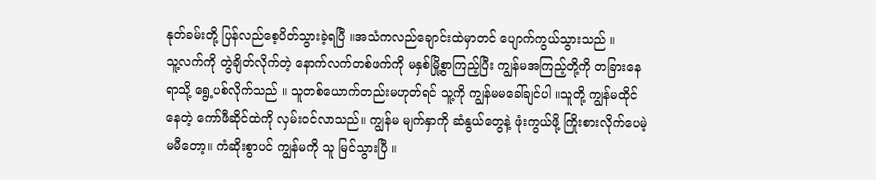နုတ်ခမ်းတို့ ပြန်လည်စေ့ပိတ်သွားခဲ့ရပြီ ။အသံကလည်ချောင်းထဲမှာတင် ပျောက်ကွယ်သွားသည် ။
သူ့လက်ကို တွဲချိတ်လိုက်တဲ့ နောက်လက်တစ်ဖက်ကို မနှစ်မြို့စွာကြည့်ပြီး ကျွန်မအကြည့်တို့ကို တခြားနေရာသို့ ရွေ့ပစ်လိုက်သည် ။ သူတစ်ယောက်တည်းမဟုတ်ရင် သူ့ကို ကျွန်မမခေါ်ချင်ပါ ။သူတို့ ကျွန်မထိုင်နေတဲ့ ကော်ဖီဆိုင်ထဲကို လှမ်းဝင်လာသည်။ ကျွန်မ မျက်နှာကို ဆံနွယ်တွေနဲ့ ဖုံးကွယ်ဖို့ ကြိုးစားလိုက်ပေမဲ့ မမီတော့။ ကံဆိုးစွာပင် ကျွန်မကို သူ မြင်သွားပြီ ။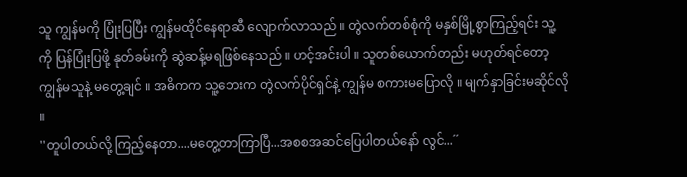သူ ကျွန်မကို ပြုံးပြပြီး ကျွန်မထိုင်နေရာဆီ လျောက်လာသည် ။ တွဲလက်တစ်စုံကို မနှစ်မြို့စွာကြည့်ရင်း သူ့ကို ပြန်ပြုံးပြဖို့ နုတ်ခမ်းကို ဆွဲဆန့်မရဖြစ်နေသည် ။ ဟင့်အင်းပါ ။ သူတစ်ယောက်တည်း မဟုတ်ရင်တော့ ကျွန်မသူနဲ့ မတွေ့ချင် ။ အဓိကက သူ့ဘေးက တွဲလက်ပိုင်ရှင်နဲ့ ကျွန်မ စကားမပြောလို ။ မျက်နှာခြင်းမဆိုင်လို ။
''တူပါတယ်လို့ ကြည့်နေတာ....မတွေ့တာကြာပြီ...အစစအဆင်ပြေပါတယ်နော် လွင်...´´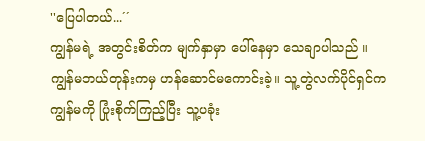''ပြေပါတယ်...´´
ကျွန်မရဲ့ အတွင်းစိတ်က မျက်နှာမှာ ပေါ်နေမှာ သေချာပါသည် ။ ကျွန်မဘယ်တုန်းကမှ ဟန်ဆောင်မကောင်းခဲ့။ သူ့တွဲလက်ပိုင်ရှင်က ကျွန်မကို ပြုံးစိုက်ကြည့်ပြီး သူ့ပခုံး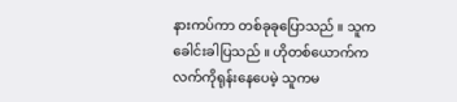နားကပ်ကာ တစ်ခုခုပြောသည် ။ သူက ခေါင်းခါပြသည် ။ ဟိုတစ်ယောက်က လက်ကိုရုန်းနေပေမဲ့ သူကမ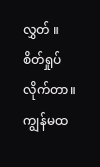လွှတ် ။ စိတ်ရှုပ်လိုက်တာ။ ကျွန်မထ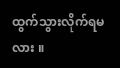ထွက်သွားလိုက်ရမလား ။